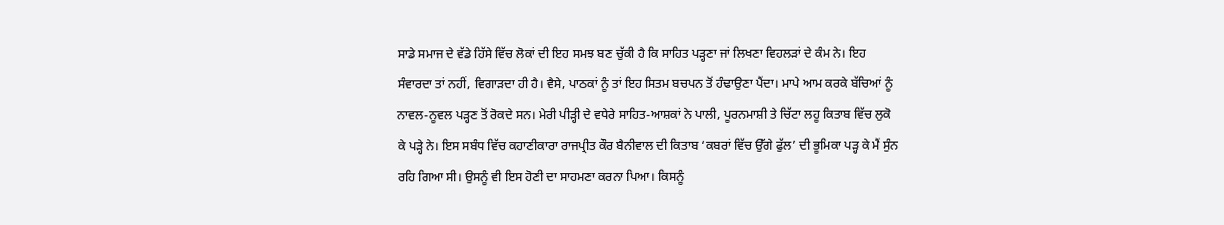ਸਾਡੇ ਸਮਾਜ ਦੇ ਵੱਡੇ ਹਿੱਸੇ ਵਿੱਚ ਲੋਕਾਂ ਦੀ ਇਹ ਸਮਝ ਬਣ ਚੁੱਕੀ ਹੈ ਕਿ ਸਾਹਿਤ ਪੜ੍ਹਣਾ ਜਾਂ ਲਿਖਣਾ ਵਿਹਲੜਾਂ ਦੇ ਕੰਮ ਨੇ। ਇਹ ਸੰਵਾਰਦਾ ਤਾਂ ਨਹੀਂ, ਵਿਗਾੜਦਾ ਹੀ ਹੈ। ਵੈਸੇ, ਪਾਠਕਾਂ ਨੂੰ ਤਾਂ ਇਹ ਸਿਤਮ ਬਚਪਨ ਤੋਂ ਹੰਢਾਉਣਾ ਪੈਂਦਾ। ਮਾਪੇ ਆਮ ਕਰਕੇ ਬੱਚਿਆਂ ਨੂੰ ਨਾਵਲ-ਨੂਵਲ ਪੜ੍ਹਣ ਤੋਂ ਰੋਕਦੇ ਸਨ। ਮੇਰੀ ਪੀੜ੍ਹੀ ਦੇ ਵਧੇਰੇ ਸਾਹਿਤ-ਆਸ਼ਕਾਂ ਨੇ ਪਾਲੀ, ਪੂਰਨਮਾਸ਼ੀ ਤੇ ਚਿੱਟਾ ਲਹੂ ਕਿਤਾਬ ਵਿੱਚ ਲੁਕੋ ਕੇ ਪੜ੍ਹੇ ਨੇ। ਇਸ ਸਬੰਧ ਵਿੱਚ ਕਹਾਣੀਕਾਰਾ ਰਾਜਪ੍ਰੀਤ ਕੌਰ ਬੈਨੀਵਾਲ ਦੀ ਕਿਤਾਬ ‘ਕਬਰਾਂ ਵਿੱਚ ਉੱਗੇ ਫੁੱਲ’ ਦੀ ਭੂਮਿਕਾ ਪੜ੍ਹ ਕੇ ਮੈਂ ਸੁੰਨ ਰਹਿ ਗਿਆ ਸੀ। ਉਸਨੂੰ ਵੀ ਇਸ ਹੋਣੀ ਦਾ ਸਾਹਮਣਾ ਕਰਨਾ ਪਿਆ। ਕਿਸਨੂੰ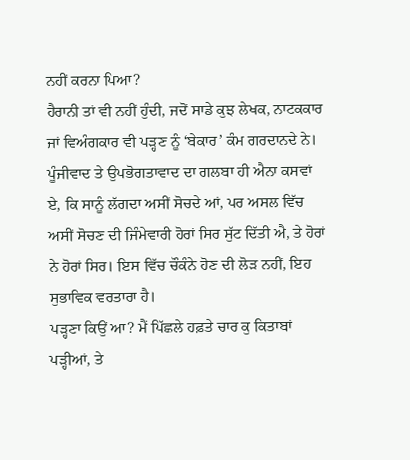ਨਹੀਂ ਕਰਨਾ ਪਿਆ?
ਹੈਰਾਨੀ ਤਾਂ ਵੀ ਨਹੀਂ ਹੁੰਦੀ, ਜਦੋਂ ਸਾਡੇ ਕੁਝ ਲੇਖਕ, ਨਾਟਕਕਾਰ ਜਾਂ ਵਿਅੰਗਕਾਰ ਵੀ ਪੜ੍ਹਣ ਨੂੰ ‘ਬੇਕਾਰ’ ਕੰਮ ਗਰਦਾਨਦੇ ਨੇ। ਪੂੰਜੀਵਾਦ ਤੇ ਉਪਭੋਗਤਾਵਾਦ ਦਾ ਗਲਬਾ ਹੀ ਐਨਾ ਕਸਵਾਂ ਏ, ਕਿ ਸਾਨੂੰ ਲੱਗਦਾ ਅਸੀਂ ਸੋਚਦੇ ਆਂ, ਪਰ ਅਸਲ ਵਿੱਚ ਅਸੀਂ ਸੋਚਣ ਦੀ ਜਿੰਮੇਵਾਰੀ ਹੋਰਾਂ ਸਿਰ ਸੁੱਟ ਦਿੱਤੀ ਐ, ਤੇ ਹੋਰਾਂ ਨੇ ਹੋਰਾਂ ਸਿਰ। ਇਸ ਵਿੱਚ ਚੌਕੰਨੇ ਹੋਣ ਦੀ ਲੋੜ ਨਹੀਂ, ਇਹ ਸੁਭਾਵਿਕ ਵਰਤਾਰਾ ਹੈ।
ਪੜ੍ਹਣਾ ਕਿਉਂ ਆ? ਮੈਂ ਪਿੱਛਲੇ ਹਫ਼ਤੇ ਚਾਰ ਕੁ ਕਿਤਾਬਾਂ ਪੜ੍ਹੀਆਂ, ਤੇ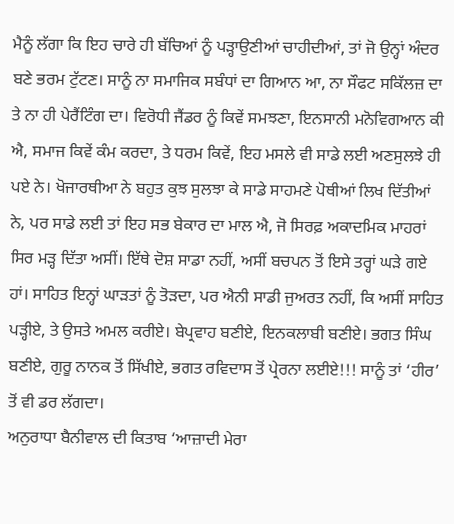ਮੈਨੂੰ ਲੱਗਾ ਕਿ ਇਹ ਚਾਰੇ ਹੀ ਬੱਚਿਆਂ ਨੂੰ ਪੜ੍ਹਾਉਣੀਆਂ ਚਾਹੀਦੀਆਂ, ਤਾਂ ਜੋ ਉਨ੍ਹਾਂ ਅੰਦਰ ਬਣੇ ਭਰਮ ਟੁੱਟਣ। ਸਾਨੂੰ ਨਾ ਸਮਾਜਿਕ ਸਬੰਧਾਂ ਦਾ ਗਿਆਨ ਆ, ਨਾ ਸੌਫਟ ਸਕਿੱਲਜ਼ ਦਾ ਤੇ ਨਾ ਹੀ ਪੇਰੈਂਟਿੰਗ ਦਾ। ਵਿਰੋਧੀ ਜੈਂਡਰ ਨੂੰ ਕਿਵੇਂ ਸਮਝਣਾ, ਇਨਸਾਨੀ ਮਨੋਵਿਗਆਨ ਕੀ ਐ, ਸਮਾਜ ਕਿਵੇਂ ਕੰਮ ਕਰਦਾ, ਤੇ ਧਰਮ ਕਿਵੇਂ, ਇਹ ਮਸਲੇ ਵੀ ਸਾਡੇ ਲਈ ਅਣਸੁਲਝੇ ਹੀ ਪਏ ਨੇ। ਖੋਜਾਰਥੀਆ ਨੇ ਬਹੁਤ ਕੁਝ ਸੁਲਝਾ ਕੇ ਸਾਡੇ ਸਾਹਮਣੇ ਪੋਥੀਆਂ ਲਿਖ ਦਿੱਤੀਆਂ ਨੇ, ਪਰ ਸਾਡੇ ਲਈ ਤਾਂ ਇਹ ਸਭ ਬੇਕਾਰ ਦਾ ਮਾਲ ਐ, ਜੋ ਸਿਰਫ਼ ਅਕਾਦਮਿਕ ਮਾਹਰਾਂ ਸਿਰ ਮੜ੍ਹ ਦਿੱਤਾ ਅਸੀਂ। ਇੱਥੇ ਦੋਸ਼ ਸਾਡਾ ਨਹੀਂ, ਅਸੀਂ ਬਚਪਨ ਤੋਂ ਇਸੇ ਤਰ੍ਹਾਂ ਘੜੇ ਗਏ ਹਾਂ। ਸਾਹਿਤ ਇਨ੍ਹਾਂ ਘਾੜਤਾਂ ਨੂੰ ਤੋੜਦਾ, ਪਰ ਐਨੀ ਸਾਡੀ ਜੁਅਰਤ ਨਹੀਂ, ਕਿ ਅਸੀਂ ਸਾਹਿਤ ਪੜ੍ਹੀਏ, ਤੇ ਉਸਤੇ ਅਮਲ ਕਰੀਏ। ਬੇਪ੍ਰਵਾਹ ਬਣੀਏ, ਇਨਕਲਾਬੀ ਬਣੀਏ। ਭਗਤ ਸਿੰਘ ਬਣੀਏ, ਗੁਰੂ ਨਾਨਕ ਤੋਂ ਸਿੱਖੀਏ, ਭਗਤ ਰਵਿਦਾਸ ਤੋਂ ਪ੍ਰੇਰਨਾ ਲਈਏ!!! ਸਾਨੂੰ ਤਾਂ ‘ਹੀਰ’ ਤੋਂ ਵੀ ਡਰ ਲੱਗਦਾ।
ਅਨੁਰਾਧਾ ਬੈਨੀਵਾਲ ਦੀ ਕਿਤਾਬ ‘ਆਜ਼ਾਦੀ ਮੇਰਾ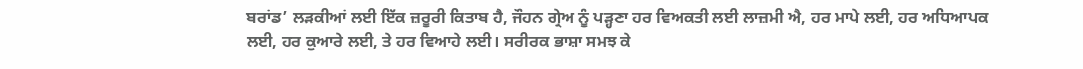ਬਰਾਂਡ’ ਲੜਕੀਆਂ ਲਈ ਇੱਕ ਜ਼ਰੂਰੀ ਕਿਤਾਬ ਹੈ, ਜੌਹਨ ਗ੍ਰੇਅ ਨੂੰ ਪੜ੍ਹਣਾ ਹਰ ਵਿਅਕਤੀ ਲਈ ਲਾਜ਼ਮੀ ਐ, ਹਰ ਮਾਪੇ ਲਈ, ਹਰ ਅਧਿਆਪਕ ਲਈ, ਹਰ ਕੁਆਰੇ ਲਈ, ਤੇ ਹਰ ਵਿਆਹੇ ਲਈ। ਸਰੀਰਕ ਭਾਸ਼ਾ ਸਮਝ ਕੇ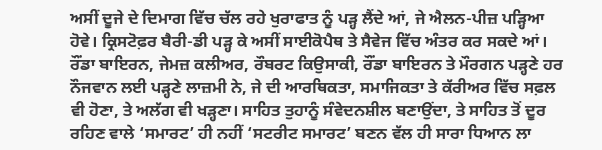ਅਸੀਂ ਦੂਜੇ ਦੇ ਦਿਮਾਗ ਵਿੱਚ ਚੱਲ ਰਹੇ ਖੁਰਾਫਾਤ ਨੂੰ ਪੜ੍ਹ ਲੈਂਦੇ ਆਂ, ਜੇ ਐਲਨ-ਪੀਜ਼ ਪੜ੍ਹਿਆ ਹੋਵੇ। ਕ੍ਰਿਸਟੋਫ਼ਰ ਬੈਰੀ-ਡੀ ਪੜ੍ਹ ਕੇ ਅਸੀਂ ਸਾਈਕੋਪੈਥ ਤੇ ਸੈਵੇਜ ਵਿੱਚ ਅੰਤਰ ਕਰ ਸਕਦੇ ਆਂ। ਰੌਂਡਾ ਬਾਇਰਨ, ਜੇਮਜ਼ ਕਲੀਅਰ, ਰੌਬਰਟ ਕਿਉਸਾਕੀ, ਰੌਂਡਾ ਬਾਇਰਨ ਤੇ ਮੌਰਗਨ ਪੜ੍ਹਣੇ ਹਰ ਨੌਜਵਾਨ ਲਈ ਪੜ੍ਹਣੇ ਲਾਜ਼ਮੀ ਨੇ, ਜੇ ਦੀ ਆਰਥਿਕਤਾ, ਸਮਾਜਿਕਤਾ ਤੇ ਕੱਰੀਅਰ ਵਿੱਚ ਸਫ਼ਲ ਵੀ ਹੋਣਾ, ਤੇ ਅਲੱਗ ਵੀ ਖੜ੍ਹਣਾ। ਸਾਹਿਤ ਤੁਹਾਨੂੰ ਸੰਵੇਦਨਸ਼ੀਲ ਬਣਾਉਂਦਾ, ਤੇ ਸਾਹਿਤ ਤੋਂ ਦੂਰ ਰਹਿਣ ਵਾਲੇ ‘ਸਮਾਰਟ’ ਹੀ ਨਹੀਂ ‘ਸਟਰੀਟ ਸਮਾਰਟ’ ਬਣਨ ਵੱਲ ਹੀ ਸਾਰਾ ਧਿਆਨ ਲਾ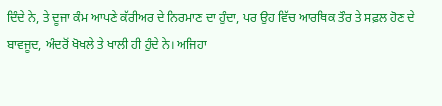ਦਿੰਦੇ ਨੇ, ਤੇ ਦੂਜਾ ਕੰਮ ਆਪਣੇ ਕੱਰੀਅਰ ਦੇ ਨਿਰਮਾਣ ਦਾ ਹੁੰਦਾ, ਪਰ ਉਹ ਵਿੱਚ ਆਰਥਿਕ ਤੌਰ ਤੇ ਸਫ਼ਲ ਹੋਣ ਦੇ ਬਾਵਜੂਦ, ਅੰਦਰੋਂ ਖੋਖਲੇ ਤੇ ਖਾਲੀ ਹੀ ਹੁੰਦੇ ਨੇ। ਅਜਿਹਾ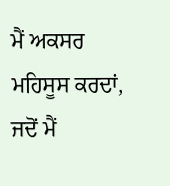ਮੈਂ ਅਕਸਰ ਮਹਿਸੂਸ ਕਰਦਾਂ, ਜਦੋਂ ਮੈਂ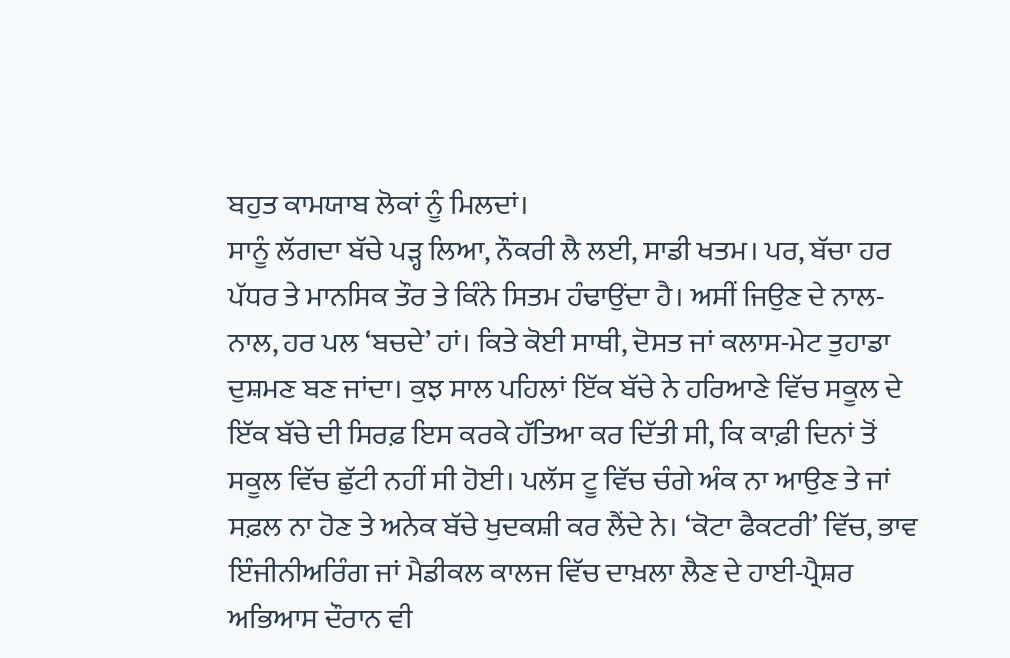ਬਹੁਤ ਕਾਮਯਾਬ ਲੋਕਾਂ ਨੂੰ ਮਿਲਦਾਂ।
ਸਾਨੂੰ ਲੱਗਦਾ ਬੱਚੇ ਪੜ੍ਹ ਲਿਆ, ਨੌਕਰੀ ਲੈ ਲਈ, ਸਾਡੀ ਖਤਮ। ਪਰ, ਬੱਚਾ ਹਰ ਪੱਧਰ ਤੇ ਮਾਨਸਿਕ ਤੌਰ ਤੇ ਕਿੰਨੇ ਸਿਤਮ ਹੰਢਾਉਂਦਾ ਹੈ। ਅਸੀਂ ਜਿਉਣ ਦੇ ਨਾਲ-ਨਾਲ, ਹਰ ਪਲ ‘ਬਚਦੇ’ ਹਾਂ। ਕਿਤੇ ਕੋਈ ਸਾਥੀ, ਦੋਸਤ ਜਾਂ ਕਲਾਸ-ਮੇਟ ਤੁਹਾਡਾ ਦੁਸ਼ਮਣ ਬਣ ਜਾਂਦਾ। ਕੁਝ ਸਾਲ ਪਹਿਲਾਂ ਇੱਕ ਬੱਚੇ ਨੇ ਹਰਿਆਣੇ ਵਿੱਚ ਸਕੂਲ ਦੇ ਇੱਕ ਬੱਚੇ ਦੀ ਸਿਰਫ਼ ਇਸ ਕਰਕੇ ਹੱਤਿਆ ਕਰ ਦਿੱਤੀ ਸੀ, ਕਿ ਕਾਫ਼ੀ ਦਿਨਾਂ ਤੋਂ ਸਕੂਲ ਵਿੱਚ ਛੁੱਟੀ ਨਹੀਂ ਸੀ ਹੋਈ। ਪਲੱਸ ਟੂ ਵਿੱਚ ਚੰਗੇ ਅੰਕ ਨਾ ਆਉਣ ਤੇ ਜਾਂ ਸਫ਼ਲ ਨਾ ਹੋਣ ਤੇ ਅਨੇਕ ਬੱਚੇ ਖੁਦਕਸ਼ੀ ਕਰ ਲੈਂਦੇ ਨੇ। ‘ਕੋਟਾ ਫੈਕਟਰੀ’ ਵਿੱਚ, ਭਾਵ ਇੰਜੀਨੀਅਰਿੰਗ ਜਾਂ ਮੈਡੀਕਲ ਕਾਲਜ ਵਿੱਚ ਦਾਖ਼ਲਾ ਲੈਣ ਦੇ ਹਾਈ-ਪ੍ਰੈਸ਼ਰ ਅਭਿਆਸ ਦੌਰਾਨ ਵੀ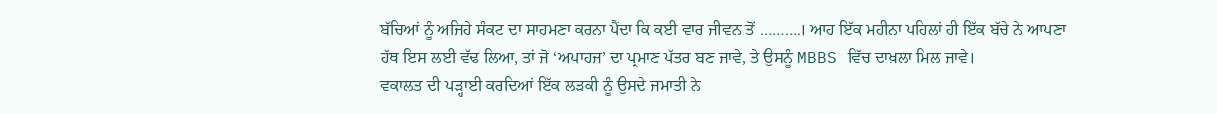ਬੱਚਿਆਂ ਨੂੰ ਅਜਿਹੇ ਸੰਕਟ ਦਾ ਸਾਹਮਣਾ ਕਰਨਾ ਪੈਂਦਾ ਕਿ ਕਈ ਵਾਰ ਜੀਵਨ ਤੋਂ ……….। ਆਹ ਇੱਕ ਮਹੀਨਾ ਪਹਿਲਾਂ ਹੀ ਇੱਕ ਬੱਚੇ ਨੇ ਆਪਣਾ ਹੱਥ ਇਸ ਲਈ ਵੱਢ ਲਿਆ, ਤਾਂ ਜੋ ‘ਅਪਾਹਜ’ ਦਾ ਪ੍ਰਮਾਣ ਪੱਤਰ ਬਣ ਜਾਵੇ, ਤੇ ਉਸਨੂੰ MBBS ਵਿੱਚ ਦਾਖ਼ਲਾ ਮਿਲ ਜਾਵੇ।
ਵਕਾਲਤ ਦੀ ਪੜ੍ਹਾਈ ਕਰਦਿਆਂ ਇੱਕ ਲੜਕੀ ਨੂੰ ਉਸਦੇ ਜਮਾਤੀ ਨੇ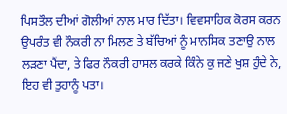ਪਿਸਤੌਲ ਦੀਆਂ ਗੋਲੀਆਂ ਨਾਲ ਮਾਰ ਦਿੱਤਾ। ਵਿਵਸਾਹਿਕ ਕੋਰਸ ਕਰਨ ਉਪਰੰਤ ਵੀ ਨੌਕਰੀ ਨਾ ਮਿਲਣ ਤੇ ਬੱਚਿਆਂ ਨੂੰ ਮਾਨਸਿਕ ਤਣਾਉ ਨਾਲ ਲੜਣਾ ਪੈਂਦਾ, ਤੇ ਫਿਰ ਨੌਕਰੀ ਹਾਸਲ ਕਰਕੇ ਕਿੰਨੇ ਕੁ ਜਣੇ ਖੁਸ਼ ਹੁੰਦੇ ਨੇ, ਇਹ ਵੀ ਤੁਹਾਨੂੰ ਪਤਾ।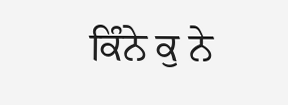ਕਿੰਨੇ ਕੁ ਨੇ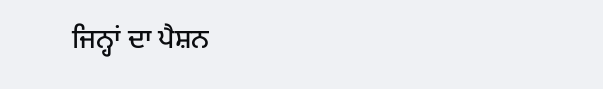ਜਿਨ੍ਹਾਂ ਦਾ ਪੈਸ਼ਨ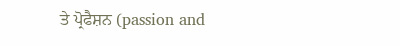ਤੇ ਪ੍ਰੋਫੈਸ਼ਨ (passion and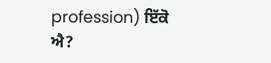profession) ਇੱਕੋ ਐ?